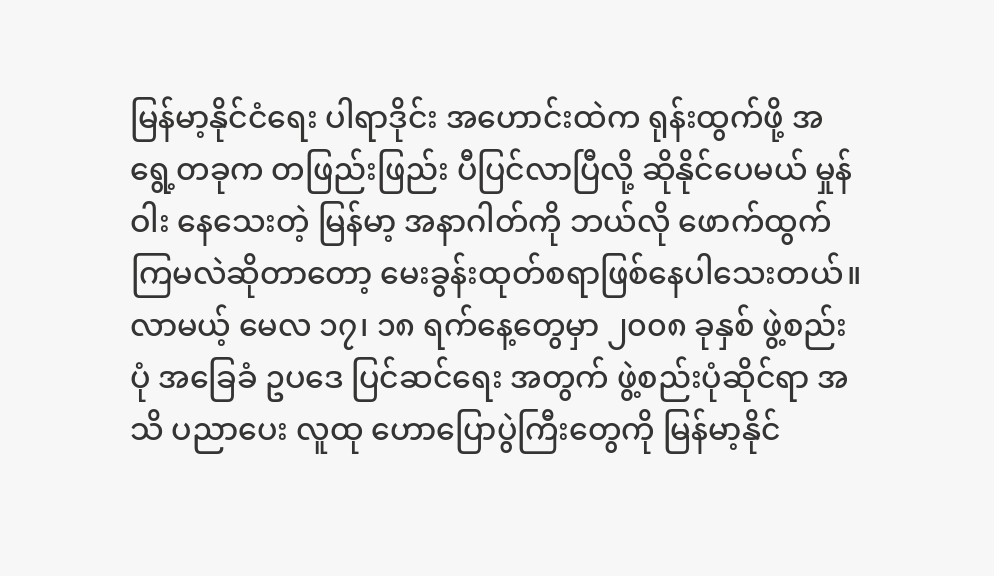မြန်မာ့နိုင်ငံရေး ပါရာဒိုင်း အဟောင်းထဲက ရုန်းထွက်ဖို့ အရွေ့တခုက တဖြည်းဖြည်း ပီပြင်လာပြီလို့ ဆိုနိုင်ပေမယ် မှုန်ဝါး နေသေးတဲ့ မြန်မာ့ အနာဂါတ်ကို ဘယ်လို ဖောက်ထွက်ကြမလဲဆိုတာတော့ မေးခွန်းထုတ်စရာဖြစ်နေပါသေးတယ်။
လာမယ့် မေလ ၁၇၊ ၁၈ ရက်နေ့တွေမှာ ၂၀၀၈ ခုနှစ် ဖွဲ့စည်းပုံ အခြေခံ ဥပဒေ ပြင်ဆင်ရေး အတွက် ဖွဲ့စည်းပုံဆိုင်ရာ အသိ ပညာပေး လူထု ဟောပြောပွဲကြီးတွေကို မြန်မာ့နိုင်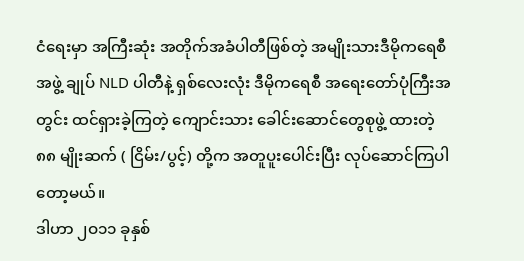ငံရေးမှာ အကြီးဆုံး အတိုက်အခံပါတီဖြစ်တဲ့ အမျိုးသားဒီမိုကရေစီအဖွဲ့ ချုပ် NLD ပါတီနဲ့ ရှစ်လေးလုံး ဒီမိုကရေစီ အရေးတော်ပုံကြီးအတွင်း ထင်ရှားခဲ့ကြတဲ့ ကျောင်းသား ခေါင်းဆောင်တွေစုဖွဲ့ ထားတဲ့ ၈၈ မျိုးဆက် ( ငြိမ်း/ပွင့်) တို့က အတူပူးပေါင်းပြီး လုပ်ဆောင်ကြပါတော့မယ်။
ဒါဟာ ၂ဝ၁၁ ခုနှစ်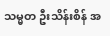သမ္မတ ဦးသိန်းစိန် အ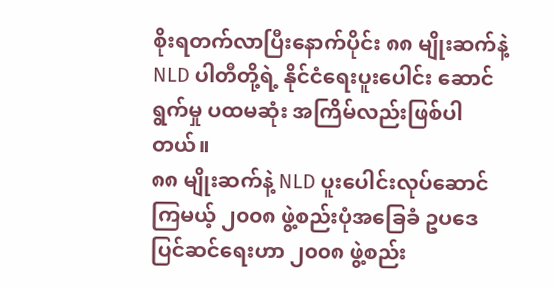စိုးရတက်လာပြီးနောက်ပိုင်း ၈၈ မျိုးဆက်နဲ့ NLD ပါတီတို့ရဲ့ နိုင်ငံရေးပူးပေါင်း ဆောင်ရွက်မှု ပထမဆုံး အကြိမ်လည်းဖြစ်ပါတယ်။
၈၈ မျိုးဆက်နဲ့ NLD ပူးပေါင်းလုပ်ဆောင်ကြမယ့် ၂၀၀၈ ဖွဲ့စည်းပုံအခြေခံ ဥပဒေ ပြင်ဆင်ရေးဟာ ၂၀၀၈ ဖွဲ့စည်း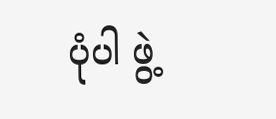ပုံပါ ဖွဲ့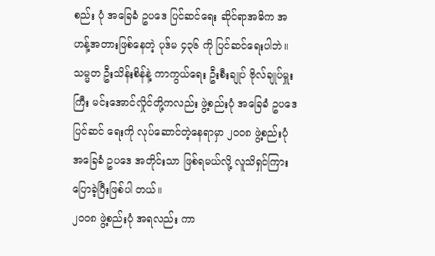စည်း ပုံ အခြေခံ ဥပဒေ ပြင်ဆင်ရေး ဆိုင်ရာအဓိက အဟန့်အတားဖြစ်နေတဲ့ ပုဒ်မ ၄၃၆ ကို ပြင်ဆင်ရေးပါဘဲ။
သမ္မတ ဦးသိန်းစိန်နဲ့ ကာကွယ်ရေး ဦးစီးချုပ် ဗိုလ်ချုပ်မှူးကြီး မင်းအောင်လှိုင်တို့ကလည်း ဖွဲ့စည်းပုံ အခြေခံ ဥပဒေ ပြင်ဆင် ရေးကို လုပ်ဆောင်တဲ့နေရာမှာ ၂၀၀၈ ဖွဲ့စည်းပုံ အခြေခံ ဥပဒေ အတိုင်းသာ ဖြစ်ရမယ်လို့ လူသိရှင်ကြား ပြောခဲ့ပြီးဖြစ်ပါ တယ်။
၂၀၀၈ ဖွဲ့စည်းပုံ အရလည်း ကာ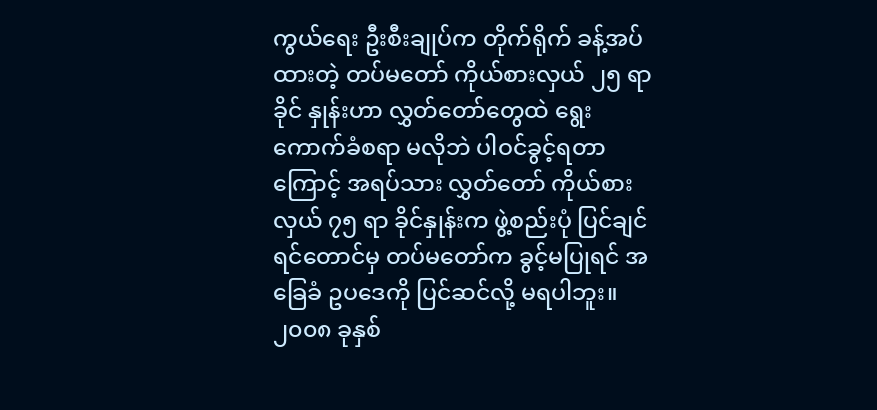ကွယ်ရေး ဦးစီးချုပ်က တိုက်ရိုက် ခန့်အပ်ထားတဲ့ တပ်မတော် ကိုယ်စားလှယ် ၂၅ ရာခိုင် နှုန်းဟာ လွှတ်တော်တွေထဲ ရွေးကောက်ခံစရာ မလိုဘဲ ပါဝင်ခွင့်ရတာကြောင့် အရပ်သား လွှတ်တော် ကိုယ်စားလှယ် ၇၅ ရာ ခိုင်နှုန်းက ဖွဲ့စည်းပုံ ပြင်ချင်ရင်တောင်မှ တပ်မတော်က ခွင့်မပြုရင် အခြေခံ ဥပဒေကို ပြင်ဆင်လို့ မရပါဘူး။
၂၀၀၈ ခုနှစ်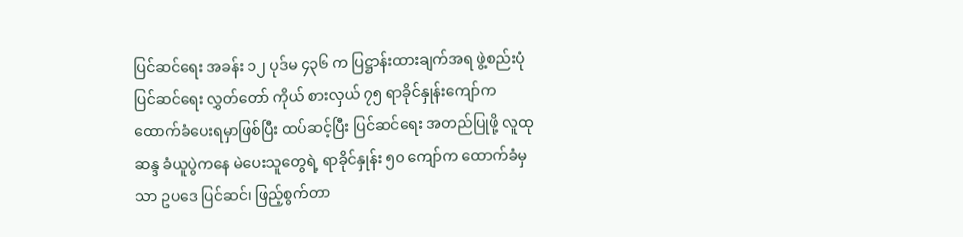ပြင်ဆင်ရေး အခန်း ၁၂ ပုဒ်မ ၄၃၆ က ပြဋ္ဌာန်းထားချက်အရ ဖွဲ့စည်းပုံ ပြင်ဆင်ရေး လွှတ်တော် ကိုယ် စားလှယ် ၇၅ ရာခိုင်နှုန်းကျော်က ထောက်ခံပေးရမှာဖြစ်ပြီး ထပ်ဆင့်ပြီး ပြင်ဆင်ရေး အတည်ပြုဖို့ လူထု ဆန္ဒ ခံယူပွဲကနေ မဲပေးသူတွေရဲ့ ရာခိုင်နှုန်း ၅၀ ကျော်က ထောက်ခံမှသာ ဥပဒေ ပြင်ဆင်၊ ဖြည့်စွက်တာ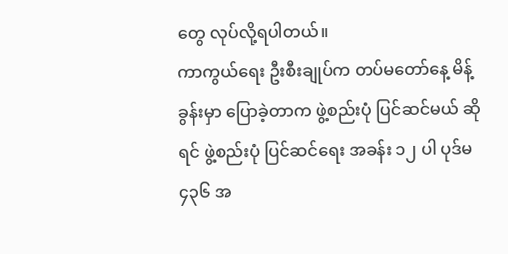တွေ လုပ်လို့ရပါတယ်။
ကာကွယ်ရေး ဦးစီးချုပ်က တပ်မတော်နေ့ မိန့်ခွန်းမှာ ပြောခဲ့တာက ဖွဲ့စည်းပုံ ပြင်ဆင်မယ် ဆိုရင် ဖွဲ့စည်းပုံ ပြင်ဆင်ရေး အခန်း ၁၂ ပါ ပုဒ်မ ၄၃၆ အ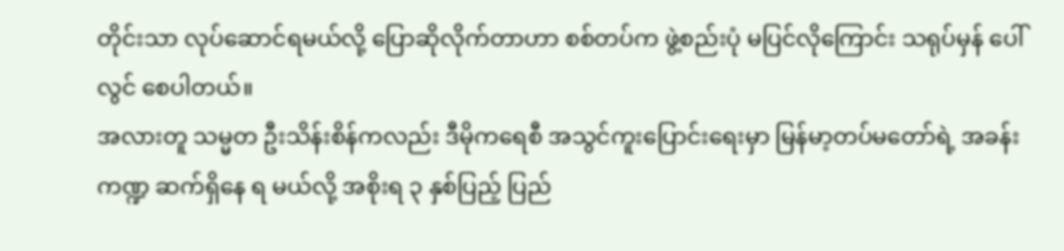တိုင်းသာ လုပ်ဆောင်ရမယ်လို့ ပြောဆိုလိုက်တာဟာ စစ်တပ်က ဖွဲ့စည်းပုံ မပြင်လိုကြောင်း သရုပ်မှန် ပေါ်လွင် စေပါတယ်။
အလားတူ သမ္မတ ဦးသိန်းစိန်ကလည်း ဒီမိုကရေစီ အသွင်ကူးပြောင်းရေးမှာ မြန်မာ့တပ်မတော်ရဲ့ အခန်းကဏ္ဍ ဆက်ရှိနေ ရ မယ်လို့ အစိုးရ ၃ နှစ်ပြည့် ပြည်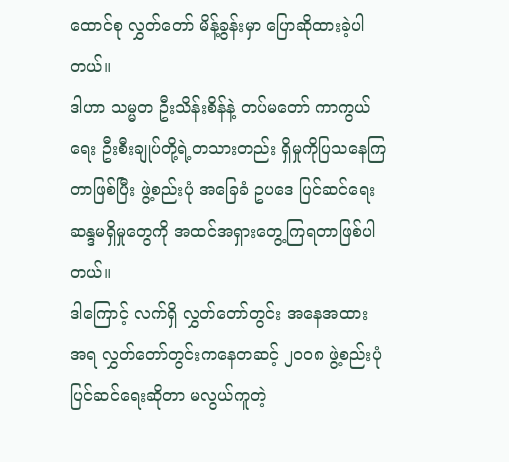ထောင်စု လွှတ်တော် မိန့်ခွန်းမှာ ပြောဆိုထားခဲ့ပါတယ်။
ဒါဟာ သမ္မတ ဦးသိန်းစိန်နဲ့ တပ်မတော် ကာကွယ်ရေး ဦးစီးချုပ်တို့ရဲ့တသားတည်း ရှိမှုကိုပြသနေကြတာဖြစ်ပြီး ဖွဲ့စည်းပုံ အခြေခံ ဥပဒေ ပြင်ဆင်ရေး ဆန္ဒမရှိမှုတွေကို အထင်အရှားတွေ့ကြရတာဖြစ်ပါတယ်။
ဒါကြောင့် လက်ရှိ လွှတ်တော်တွင်း အနေအထား အရ လွှတ်တော်တွင်းကနေတဆင့် ၂၀၀၈ ဖွဲ့စည်းပုံ ပြင်ဆင်ရေးဆိုတာ မလွယ်ကူတဲ့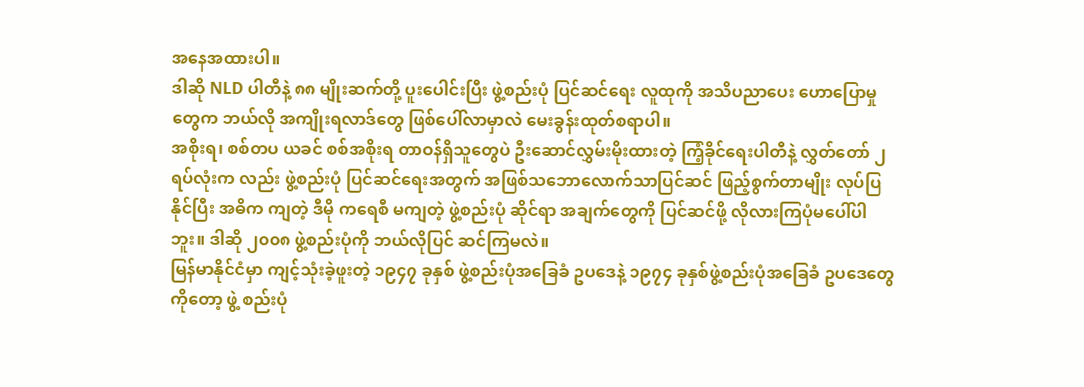အနေအထားပါ။
ဒါဆို NLD ပါတီနဲ့ ၈၈ မျိုးဆက်တို့ ပူးပေါင်းပြီး ဖွဲ့စည်းပုံ ပြင်ဆင်ရေး လူထုကို အသိပညာပေး ဟောပြောမှုတွေက ဘယ်လို အကျိုးရလာဒ်တွေ ဖြစ်ပေါ်လာမှာလဲ မေးခွန်းထုတ်စရာပါ။
အစိုးရ၊ စစ်တပ ယခင် စစ်အစိုးရ တာဝန်ရှိသူတွေပဲ ဦးဆောင်လွှမ်းမိုးထားတဲ့ ကြံ့ခိုင်ရေးပါတီနဲ့ လွှတ်တော် ၂ ရပ်လုံးက လည်း ဖွဲ့စည်းပုံ ပြင်ဆင်ရေးအတွက် အဖြစ်သဘောလောက်သာပြင်ဆင် ဖြည့်စွက်တာမျိုး လုပ်ပြနိုင်ပြီး အဓိက ကျတဲ့ ဒီမို ကရေစီ မကျတဲ့ ဖွဲ့စည်းပုံ ဆိုင်ရာ အချက်တွေကို ပြင်ဆင်ဖို့ လိုလားကြပုံမပေါ်ပါဘူး။ ဒါဆို ၂၀၀၈ ဖွဲ့စည်းပုံကို ဘယ်လိုပြင် ဆင်ကြမလဲ။
မြန်မာနိုင်ငံမှာ ကျင့်သုံးခဲ့ဖူးတဲ့ ၁၉၄၇ ခုနှစ် ဖွဲ့စည်းပုံအခြေခံ ဥပဒေနဲ့ ၁၉၇၄ ခုနှစ်ဖွဲ့စည်းပုံအခြေခံ ဥပဒေတွေကိုတော့ ဖွဲ့ စည်းပုံ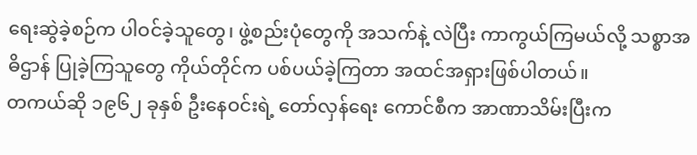ရေးဆွဲခဲ့စဉ်က ပါဝင်ခဲ့သူတွေ၊ ဖွဲ့စည်းပုံတွေကို အသက်နဲ့ လဲပြီး ကာကွယ်ကြမယ်လို့ သစ္စာအဓိဌာန် ပြုခဲ့ကြသူတွေ ကိုယ်တိုင်က ပစ်ပယ်ခဲ့ကြတာ အထင်အရှားဖြစ်ပါတယ်။
တကယ်ဆို ၁၉၆၂ ခုနှစ် ဦးနေဝင်းရဲ့ တော်လှန်ရေး ကောင်စီက အာဏာသိမ်းပြီးက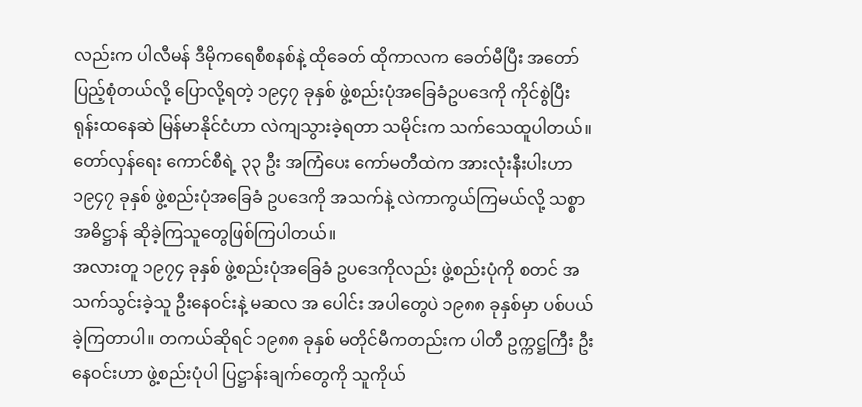လည်းက ပါလီမန် ဒီမိုကရေစီစနစ်နဲ့ ထိုခေတ် ထိုကာလက ခေတ်မီပြီး အတော် ပြည့်စုံတယ်လို့ ပြောလို့ရတဲ့ ၁၉၄၇ ခုနှစ် ဖွဲ့စည်းပုံအခြေခံဥပဒေကို ကိုင်စွဲပြီး ရုန်းထနေဆဲ မြန်မာနိုင်ငံဟာ လဲကျသွားခဲ့ရတာ သမိုင်းက သက်သေထူပါတယ်။
တော်လှန်ရေး ကောင်စီရဲ့ ၃၃ ဦး အကြံပေး ကော်မတီထဲက အားလုံးနီးပါးဟာ ၁၉၄၇ ခုနှစ် ဖွဲ့စည်းပုံအခြေခံ ဥပဒေကို အသက်နဲ့ လဲကာကွယ်ကြမယ်လို့ သစ္စာအဓိဋ္ဌာန် ဆိုခဲ့ကြသူတွေဖြစ်ကြပါတယ်။
အလားတူ ၁၉၇၄ ခုနှစ် ဖွဲ့စည်းပုံအခြေခံ ဥပဒေကိုလည်း ဖွဲ့စည်းပုံကို စတင် အသက်သွင်းခဲ့သူ ဦးနေဝင်းနဲ့ မဆလ အ ပေါင်း အပါတွေပဲ ၁၉၈၈ ခုနှစ်မှာ ပစ်ပယ်ခဲ့ကြတာပါ။ တကယ်ဆိုရင် ၁၉၈၈ ခုနှစ် မတိုင်မီကတည်းက ပါတီ ဥက္ကဋ္ဌကြီး ဦးနေဝင်းဟာ ဖွဲ့စည်းပုံပါ ပြဋ္ဌာန်းချက်တွေကို သူကိုယ်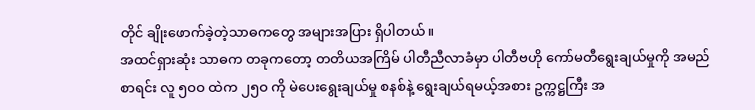တိုင် ချိုးဖောက်ခဲ့တဲ့သာဓကတွေ အများအပြား ရှိပါတယ်။
အထင်ရှားဆုံး သာဓက တခုကတော့ တတိယအကြိမ် ပါတီညီလာခံမှာ ပါတီဗဟို ကော်မတီရွေးချယ်မှုကို အမည်စာရင်း လူ ၅ဝဝ ထဲက ၂၅ဝ ကို မဲပေးရွေးချယ်မှု စနစ်နဲ့ ရွေးချယ်ရမယ့်အစား ဥက္ကဋ္ဌကြီး အ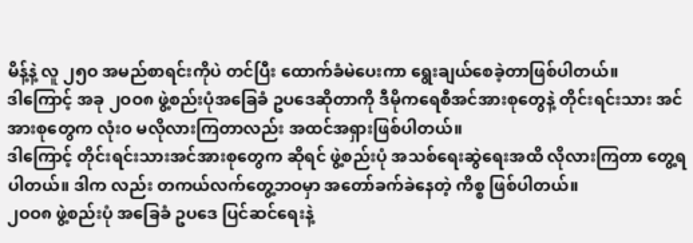မိန့်နဲ့ လူ ၂၅ဝ အမည်စာရင်းကိုပဲ တင်ပြီး ထောက်ခံမဲပေးကာ ရွေးချယ်စေခဲ့တာဖြစ်ပါတယ်။
ဒါကြောင့် အခု ၂ဝဝ၈ ဖွဲ့စည်းပုံအခြေခံ ဥပဒေဆိုတာကို ဒီမိုကရေစီအင်အားစုတွေနဲ့ တိုင်းရင်းသား အင်အားစုတွေက လုံးဝ မလိုလားကြတာလည်း အထင်အရှားဖြစ်ပါတယ်။
ဒါကြောင့် တိုင်းရင်းသားအင်အားစုတွေက ဆိုရင် ဖွဲ့စည်းပုံ အသစ်ရေးဆွဲရေးအထိ လိုလားကြတာ တွေ့ရပါတယ်။ ဒါက လည်း တကယ်လက်တွေ့ဘဝမှာ အတော်ခက်ခဲနေတဲ့ ကိစ္စ ဖြစ်ပါတယ်။
၂ဝဝ၈ ဖွဲ့စည်းပုံ အခြေခံ ဥပဒေ ပြင်ဆင်ရေးနဲ့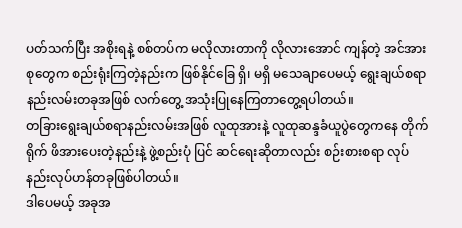ပတ်သက်ပြီး အစိုးရနဲ့ စစ်တပ်က မလိုလားတာကို လိုလားအောင် ကျန်တဲ့ အင်အားစုတွေက စည်းရုံးကြတဲ့နည်းက ဖြစ်နိုင်ခြေ ရှိ၊ မရှိ မသေချာပေမယ့် ရွေးချယ်စရာ နည်းလမ်းတခုအဖြစ် လက်တွေ့ အသုံးပြုနေကြတာတွေ့ရပါတယ်။
တခြားရွေးချယ်စရာနည်းလမ်းအဖြစ် လူထုအားနဲ့ လူထုဆန္ဒခံယူပွဲတွေကနေ တိုက်ရိုက် ဖိအားပေးတဲ့နည်းနဲ့ ဖွဲ့စည်းပုံ ပြင် ဆင်ရေးဆိုတာလည်း စဉ်းစားစရာ လုပ်နည်းလုပ်ဟန်တခုဖြစ်ပါတယ်။
ဒါပေမယ့် အခုအ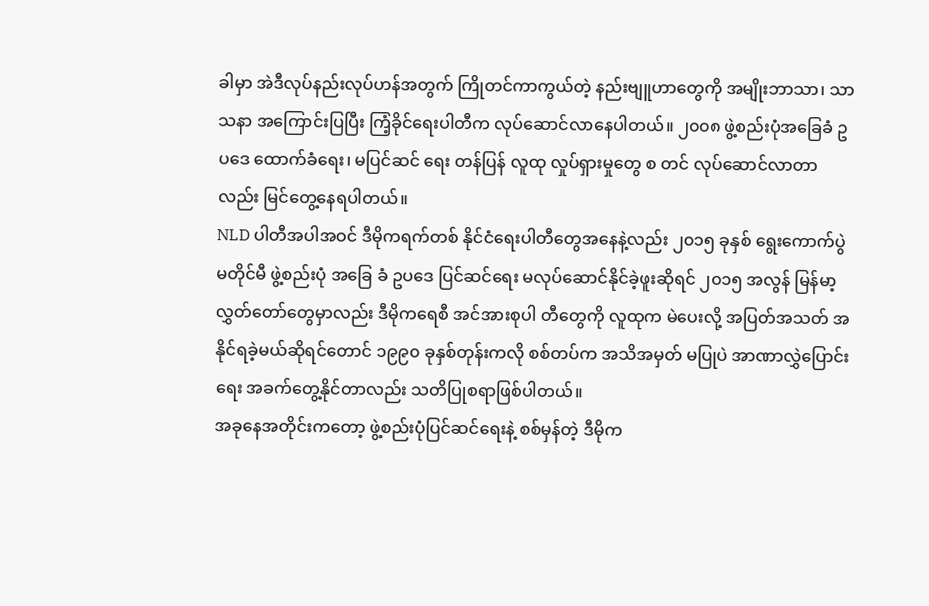ခါမှာ အဲဒီလုပ်နည်းလုပ်ဟန်အတွက် ကြိုတင်ကာကွယ်တဲ့ နည်းဗျူဟာတွေကို အမျိုးဘာသာ၊ သာသနာ အကြောင်းပြပြီး ကြံ့ခိုင်ရေးပါတီက လုပ်ဆောင်လာနေပါတယ်။ ၂၀၀၈ ဖွဲ့စည်းပုံအခြေခံ ဥပဒေ ထောက်ခံရေး၊ မပြင်ဆင် ရေး တန်ပြန် လူထု လှုပ်ရှားမှုတွေ စ တင် လုပ်ဆောင်လာတာလည်း မြင်တွေ့နေရပါတယ်။
NLD ပါတီအပါအဝင် ဒီမိုကရက်တစ် နိုင်ငံရေးပါတီတွေအနေနဲ့လည်း ၂၀၁၅ ခုနှစ် ရွေးကောက်ပွဲ မတိုင်မီ ဖွဲ့စည်းပုံ အခြေ ခံ ဥပဒေ ပြင်ဆင်ရေး မလုပ်ဆောင်နိုင်ခဲ့ဖူးဆိုရင် ၂၀၁၅ အလွန် မြန်မာ့လွှတ်တော်တွေမှာလည်း ဒီမိုကရေစီ အင်အားစုပါ တီတွေကို လူထုက မဲပေးလို့ အပြတ်အသတ် အနိုင်ရခဲ့မယ်ဆိုရင်တောင် ၁၉၉၀ ခုနှစ်တုန်းကလို စစ်တပ်က အသိအမှတ် မပြုပဲ အာဏာလွှဲပြောင်းရေး အခက်တွေ့နိုင်တာလည်း သတိပြုစရာဖြစ်ပါတယ်။
အခုနေအတိုင်းကတော့ ဖွဲ့စည်းပုံပြင်ဆင်ရေးနဲ့ စစ်မှန်တဲ့ ဒီမိုက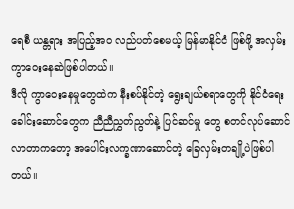ရေစီ ယန္တရား အပြည့်အဝ လည်ပတ်စေမယ့် မြန်မာနိုင်ငံ ဖြစ်ဖို့ အလှမ်းကွာဝေးနေဆဲဖြစ်ပါတယ်။
ဒီလို ကွာဝေးနေမှုတွေထဲက နီးစပ်နိုင်တဲ့ ရွေးချယ်စရာတွေကို နိုင်ငံရေး ခေါင်းဆောင်တွေက ညီညီညွှတ်ညွတ်နဲ့ ပြင်ဆင်မှု တွေ စတင်လုပ်ဆောင်လာတာကတော့ အပေါင်းလက္ခဏာဆောင်တဲ့ ခြေလှမ်းတချို့ပဲဖြစ်ပါတယ်။